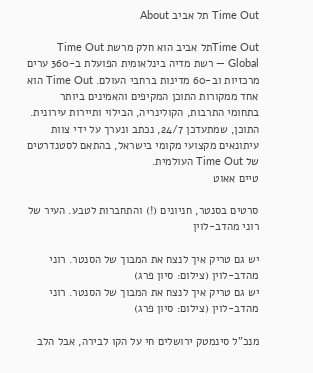Time Out תל אביב About

Time Outתל אביב הוא חלק מרשת Time Out Global — רשת מדיה בינלאומית הפועלת ב-360 ערים מרכזיות וב-60 מדינות ברחבי העולם. Time Out הוא אחד ממקורות התוכן המקיפים והאמינים ביותר בתחומי התרבות, הקולינריה, הבילוי ותיירות עירונית. התוכן, שמתעדכן 24/7, נכתב ונערך על ידי צוות עיתונאים מקצועי מקומי בישראל, בהתאם לסטנדרטים של Time Out העולמית.
טיים אאוט

סרטים בסנטר, חניונים (!) והתחברות לטבע. העיר של רוני מהדב-לוין

יש גם טריק איך לנצח את המבוך של הסנטר. רוני מהדב-לוין (צילום: סיון פרג)
יש גם טריק איך לנצח את המבוך של הסנטר. רוני מהדב-לוין (צילום: סיון פרג)

מנכ"ל סינמטק ירושלים חי על הקו לבירה, אבל הלב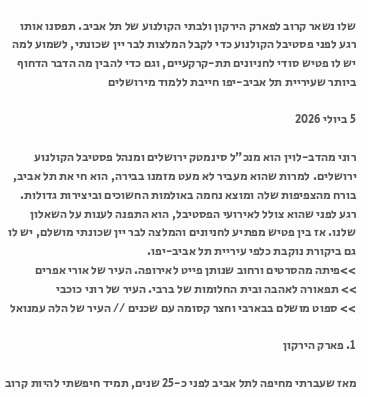שלו נשאר קרוב לפארק הירקון ולבתי הקולנוע של תל אביב. תפסנו אותו רגע לפני פסטיבל הקולנוע כדי לקבל המלצות לבר יין שכונתי, לשמוע למה יש לו פטיש סודי לחניונים תת-קרקעיים, וגם כדי להבין מה הדבר הדחוף ביותר שעיריית תל אביב-יפו חייבת ללמוד מירושלים

5 ביולי 2026

רוני מהדב-לוין הוא מנכ"ל סינמטק ירושלים ומנהל פסטיבל הקולנוע ירושלים. למרות שהוא מעביר לא מעט מזמנו בבירה, הוא חי את תל אביב, בורח מהצפיפות שלה ומוצא נחמה באולמות החשוכים וביצירות גדולות. רגע לפני שהוא צולל לאירועי הפסטיבל, הוא התפנה לענות על השאלון שלנו. אז בין פטיש מפתיע לחניונים והמלצה לבר יין שכונתי מושלם, יש לו גם ביקורת נוקבת כלפי עיריית תל אביב-יפו.
>>פיתה מהסרטים ורחוב שנותן פייט לאירופה. העיר של אורי אפרים
>> תפאורה לאהבה ובית החלומות של ברבי. העיר של רוני כוכבי
>> ספוט מושלם בבארבי וחצר קסומה עם שכנים // העיר של הלה עמנואל

1. פארק הירקון

מאז שעברתי מחיפה לתל אביב לפני כ-25 שנים, תמיד חיפשתי להיות קרוב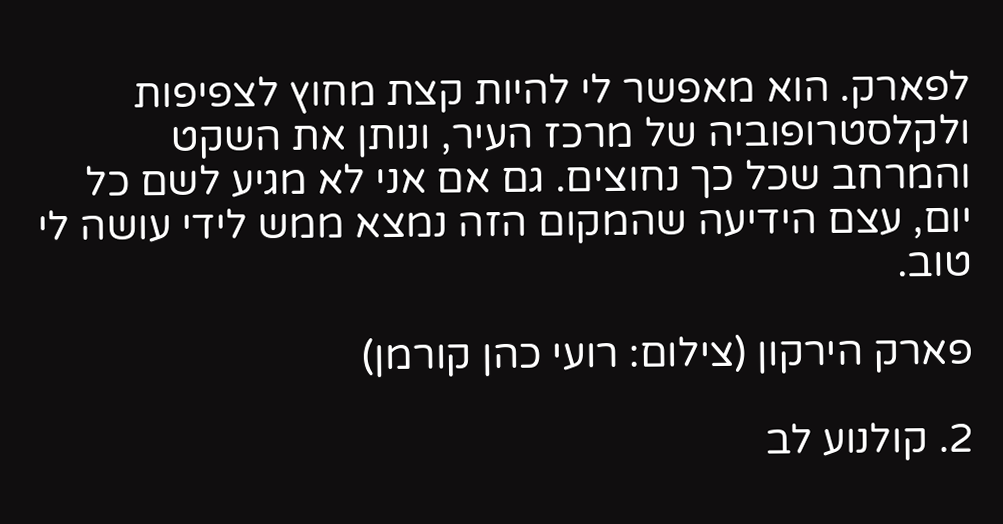לפארק. הוא מאפשר לי להיות קצת מחוץ לצפיפות ולקלסטרופוביה של מרכז העיר, ונותן את השקט והמרחב שכל כך נחוצים. גם אם אני לא מגיע לשם כל יום, עצם הידיעה שהמקום הזה נמצא ממש לידי עושה לי טוב.

פארק הירקון (צילום: רועי כהן קורמן)

2. קולנוע לב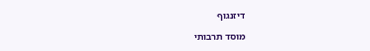דיזנגוף

מוסד תרבותי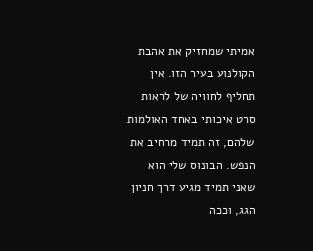אמיתי שמחזיק את אהבת הקולנוע בעיר הזו. אין תחליף לחוויה של לראות סרט איכותי באחד האולמות שלהם, זה תמיד מרחיב את הנפש. הבונוס שלי הוא שאני תמיד מגיע דרך חניון הגג, וככה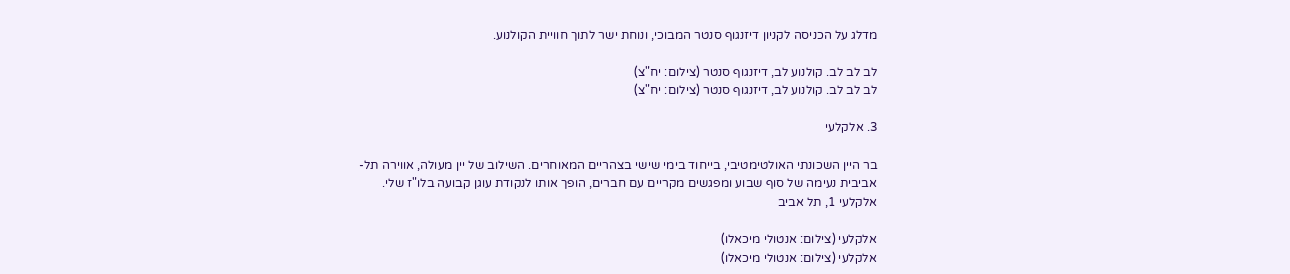מדלג על הכניסה לקניון דיזנגוף סנטר המבוכי, ונוחת ישר לתוך חוויית הקולנוע.

לב לב לב. קולנוע לב, דיזנגוף סנטר (צילום: יח"צ)
לב לב לב. קולנוע לב, דיזנגוף סנטר (צילום: יח"צ)

3. אלקלעי

בר היין השכונתי האולטימטיבי, בייחוד בימי שישי בצהריים המאוחרים. השילוב של יין מעולה, אווירה תל-אביבית נעימה של סוף שבוע ומפגשים מקריים עם חברים, הופך אותו לנקודת עוגן קבועה בלו"ז שלי.
אלקלעי 1, תל אביב

אלקלעי (צילום: אנטולי מיכאלו)
אלקלעי (צילום: אנטולי מיכאלו)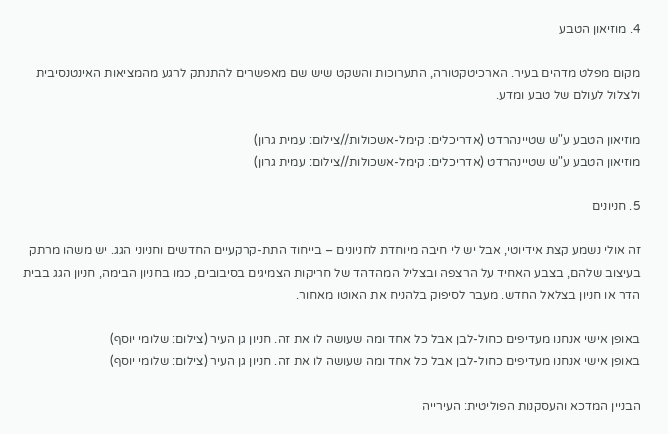4. מוזיאון הטבע

מקום מפלט מדהים בעיר. הארכיטקטורה, התערוכות והשקט שיש שם מאפשרים להתנתק לרגע מהמציאות האינטנסיבית ולצלול לעולם של טבע ומדע.

מוזיאון הטבע ע"ש שטיינהרדט (אדריכלים: קימל-אשכולות//צילום: עמית גרון)
מוזיאון הטבע ע"ש שטיינהרדט (אדריכלים: קימל-אשכולות//צילום: עמית גרון)

5. חניונים

זה אולי נשמע קצת אידיוטי, אבל יש לי חיבה מיוחדת לחניונים – בייחוד התת-קרקעיים החדשים וחניוני הגג. יש משהו מרתק בעיצוב שלהם, בצבע האחיד על הרצפה ובצליל המהדהד של חריקות הצמיגים בסיבובים, כמו בחניון הבימה, חניון הגג בבית הדר או חניון בצלאל החדש. מעבר לסיפוק בלהניח את האוטו מאחור.

באופן אישי אנחנו מעדיפים כחול-לבן אבל כל אחד ומה שעושה לו את זה. חניון גן העיר (צילום: שלומי יוסף)
באופן אישי אנחנו מעדיפים כחול-לבן אבל כל אחד ומה שעושה לו את זה. חניון גן העיר (צילום: שלומי יוסף)

הבניין המדכא והעסקנות הפוליטית: העירייה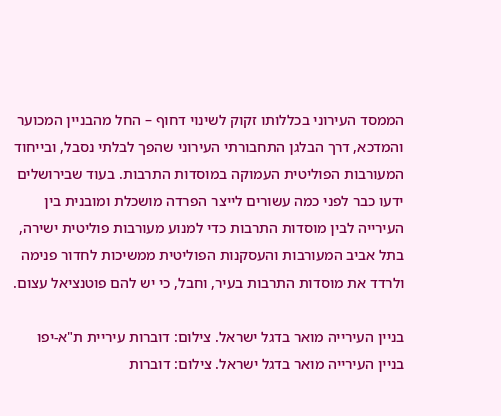הממסד העירוני בכללותו זקוק לשינוי דחוף – החל מהבניין המכוער והמדכא, דרך הבלגן התחבורתי העירוני שהפך לבלתי נסבל, ובייחוד המעורבות הפוליטית העמוקה במוסדות התרבות. בעוד שבירושלים ידעו כבר לפני כמה עשורים לייצר הפרדה מושכלת ומובנית בין העירייה לבין מוסדות התרבות כדי למנוע מעורבות פוליטית ישירה, בתל אביב המעורבות והעסקנות הפוליטית ממשיכות לחדור פנימה ולרדד את מוסדות התרבות בעיר, וחבל, כי יש להם פוטנציאל עצום.

בניין העירייה מואר בדגל ישראל. צילום: דוברות עיריית ת"א-יפו
בניין העירייה מואר בדגל ישראל. צילום: דוברות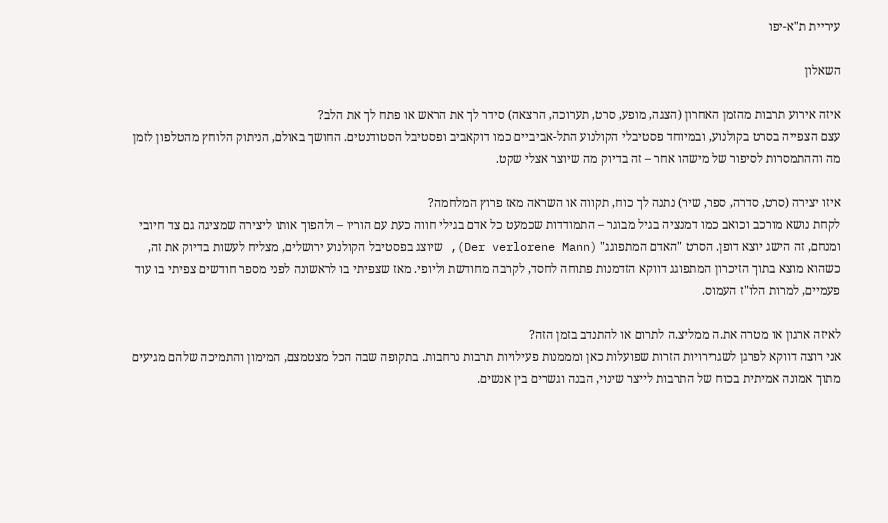עיריית ת"א-יפו

השאלון

איזה אירוע תרבות מהזמן האחרון (הצגה, מופע, סרט, תערוכה, הרצאה) סידר לך את הראש או פתח לך את הלב?
עצם הצפייה בסרט בקולנוע, ובמיוחד פסטיבלי הקולנוע התל-אביביים כמו דוקאביב ופסטיבל הסטודנטים. החושך באולם, הניתוק הלוחץ מהטלפון לזמן מה וההתמסרות לסיפור של מישהו אחר – זה בדיוק מה שיוצר אצלי שקט.

איזו יצירה (סרט, סדרה, ספר, שיר) נתנה לך כוח, תקווה או השראה מאז פרוץ המלחמה?
לקחת נושא מורכב וכואב כמו דמנציה בגיל מבוגר – התמודדות שכמעט כל אדם בגילי חווה כעת עם הוריו – ולהפוך אותו ליצירה שמציגה גם צד חיובי ומנחם, זה הישג יוצא דופן. הסרט "האדם המתפוגג" (Der verlorene Mann), שיוצג בפסטיבל הקולנוע ירושלים, מצליח לעשות בדיוק את זה, כשהוא מוצא בתוך הזיכרון המתפוגג דווקא הזדמנות פתוחה לחסד, לקרבה מחודשת וליופי. מאז שצפיתי בו לראשונה לפני מספר חודשים צפיתי בו עוד פעמיים, למרות הלו"ז העמוס.

לאיזה ארגון או מטרה את.ה ממליצ.ה לתרום או להתנדב בזמן הזה?
אני רוצה דווקא לפרגן לשגרירויות הזרות שפועלות כאן ומממנות פעילויות תרבות נרחבות. בתקופה שבה הכל מצטמצם, המימון והתמיכה שלהם מגיעים מתוך אמונה אמיתית בכוח של התרבות לייצר שינוי, הבנה וגשרים בין אנשים.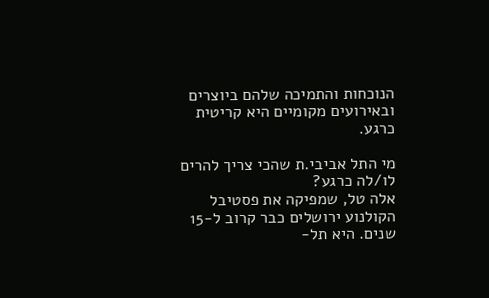הנוכחות והתמיכה שלהם ביוצרים ובאירועים מקומיים היא קריטית כרגע.

מי התל אביבי.ת שהכי צריך להרים לו/לה כרגע?
אלה טל, שמפיקה את פסטיבל הקולנוע ירושלים כבר קרוב ל-15 שנים. היא תל-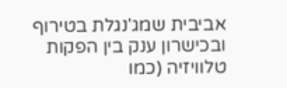אביבית שמג'נגלת בטירוף ובכישרון ענק בין הפקות טלוויזיה (כמו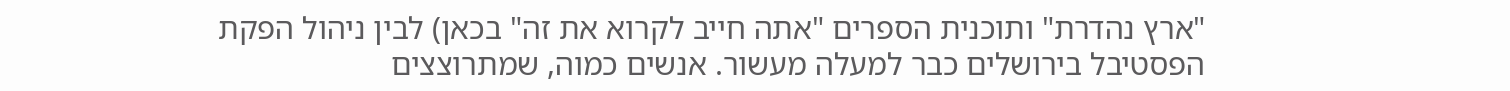"ארץ נהדרת" ותוכנית הספרים "אתה חייב לקרוא את זה" בכאן) לבין ניהול הפקת הפסטיבל בירושלים כבר למעלה מעשור. אנשים כמוה, שמתרוצצים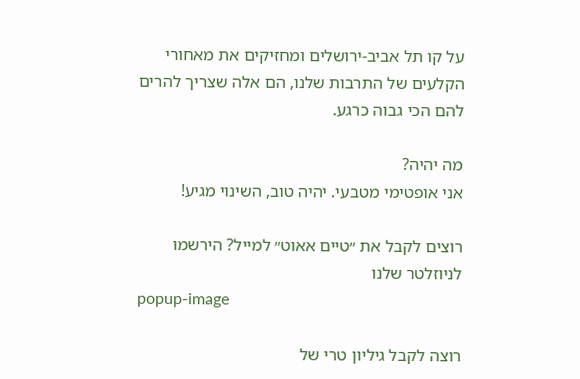על קו תל אביב-ירושלים ומחזיקים את מאחורי הקלעים של התרבות שלנו, הם אלה שצריך להרים להם הכי גבוה כרגע.

מה יהיה?
אני אופטימי מטבעי. יהיה טוב, השינוי מגיע!

רוצים לקבל את ״טיים אאוט״ למייל? הירשמו לניוזלטר שלנו
popup-image

רוצה לקבל גיליון טרי של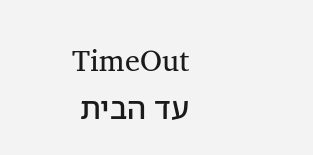TimeOut עד הבית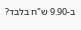ב-9.90 ש"ח בלבד?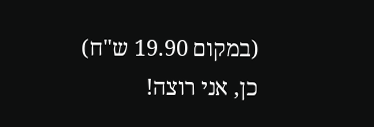(במקום 19.90 ש"ח)
כן, אני רוצה!